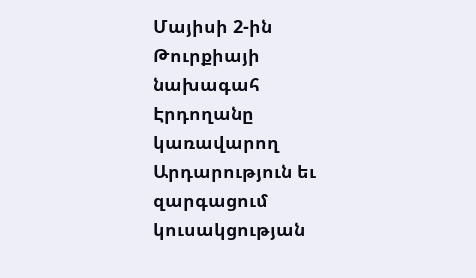Մայիսի 2-ին Թուրքիայի նախագահ Էրդողանը կառավարող Արդարություն եւ զարգացում կուսակցության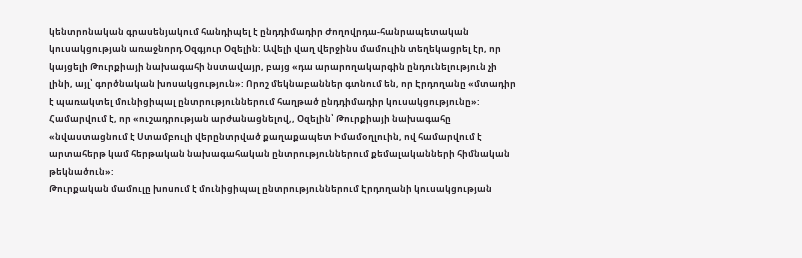կենտրոնական գրասենյակում հանդիպել է ընդդիմադիր Ժողովրդա-հանրապետական կուսակցության առաջնորդ Օզգյուր Օզելին: Ավելի վաղ վերջինս մամուլին տեղեկացրել էր, որ կայցելի Թուրքիայի նախագահի նստավայր, բայց «դա արարողակարգին ընդունելություն չի լինի, այլ՝ գործնական խոսակցություն»: Որոշ մեկնաբաններ գտնում են, որ Էրդողանը «մտադիր է պառակտել մունիցիպալ ընտրություններում հաղթած ընդդիմադիր կուսակցությունը»: Համարվում է, որ «ուշադրության արժանացնելով,, Օզելին՝ Թուրքիայի նախագահը «նվաստացնում է Ստամբուլի վերընտրված քաղաքապետ Իմամօղլուին, ով համարվում է արտահերթ կամ հերթական նախագահական ընտրություններում քեմալականների հիմնական թեկնածուն»:
Թուրքական մամուլը խոսում է մունիցիպալ ընտրություններում Էրդողանի կուսակցության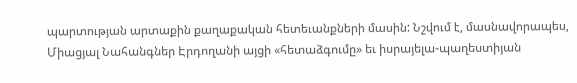պարտության արտաքին քաղաքական հետեւանքների մասին: Նշվում է, մասնավորապես, Միացյալ Նահանգներ Էրդողանի այցի «հետաձգումը» եւ իսրայելա-պաղեստիյան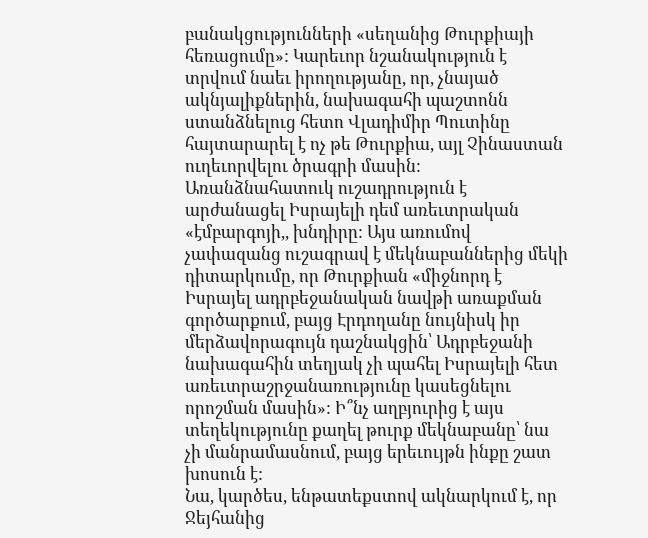բանակցությունների «սեղանից Թուրքիայի հեռացումը»: Կարեւոր նշանակություն է տրվում նաեւ իրողությանը, որ, չնայած ակնյալիքներին, նախագահի պաշտոնն ստանձնելուց հետո Վլադիմիր Պուտինը հայտարարել է ոչ թե Թուրքիա, այլ Չինաստան ուղեւորվելու ծրագրի մասին:
Առանձնահատուկ ուշադրություն է արժանացել Իսրայելի դեմ առեւտրական «էմբարգոյի,, խնդիրը: Այս առումով չափազանց ուշագրավ է մեկնաբաններից մեկի դիտարկումը, որ Թուրքիան «միջնորդ է Իսրայել ադրբեջանական նավթի առաքման գործարքում, բայց Էրդողանը նույնիսկ իր մերձավորագույն դաշնակցին՝ Ադրբեջանի նախագահին տեղյակ չի պահել Իսրայելի հետ առեւտրաշրջանառությունը կասեցնելու որոշման մասին»: Ի՞նչ աղբյուրից է այս տեղեկությունը քաղել թուրք մեկնաբանը՝ նա չի մանրամասնում, բայց երեւույթն ինքը շատ խոսուն է:
Նա, կարծես, ենթատեքստով ակնարկում է, որ Ջեյհանից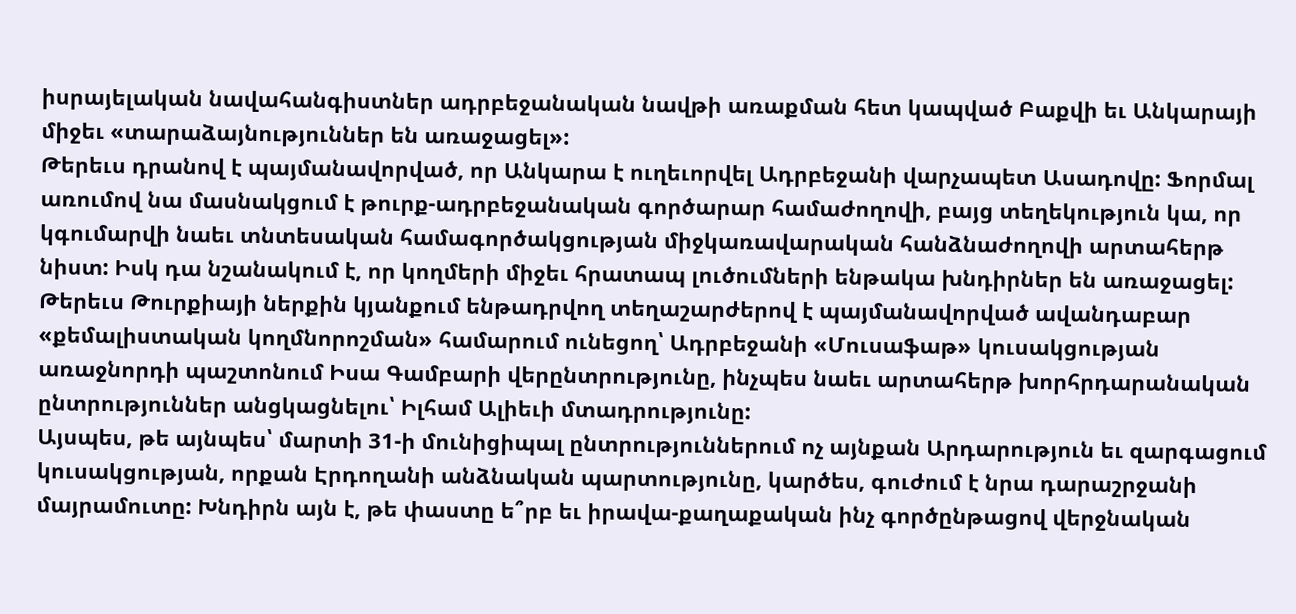իսրայելական նավահանգիստներ ադրբեջանական նավթի առաքման հետ կապված Բաքվի եւ Անկարայի միջեւ «տարաձայնություններ են առաջացել»:
Թերեւս դրանով է պայմանավորված, որ Անկարա է ուղեւորվել Ադրբեջանի վարչապետ Ասադովը: Ֆորմալ առումով նա մասնակցում է թուրք-ադրբեջանական գործարար համաժողովի, բայց տեղեկություն կա, որ կգումարվի նաեւ տնտեսական համագործակցության միջկառավարական հանձնաժողովի արտահերթ նիստ: Իսկ դա նշանակում է, որ կողմերի միջեւ հրատապ լուծումների ենթակա խնդիրներ են առաջացել: Թերեւս Թուրքիայի ներքին կյանքում ենթադրվող տեղաշարժերով է պայմանավորված ավանդաբար «քեմալիստական կողմնորոշման» համարում ունեցող՝ Ադրբեջանի «Մուսաֆաթ» կուսակցության առաջնորդի պաշտոնում Իսա Գամբարի վերընտրությունը, ինչպես նաեւ արտահերթ խորհրդարանական ընտրություններ անցկացնելու՝ Իլհամ Ալիեւի մտադրությունը:
Այսպես, թե այնպես՝ մարտի 31-ի մունիցիպալ ընտրություններում ոչ այնքան Արդարություն եւ զարգացում կուսակցության, որքան Էրդողանի անձնական պարտությունը, կարծես, գուժում է նրա դարաշրջանի մայրամուտը: Խնդիրն այն է, թե փաստը ե՞րբ եւ իրավա-քաղաքական ինչ գործընթացով վերջնական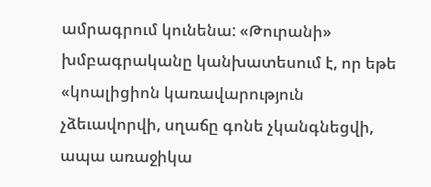ամրագրում կունենա: «Թուրանի» խմբագրականը կանխատեսում է, որ եթե «կոալիցիոն կառավարություն չձեւավորվի, սղաճը գոնե չկանգնեցվի, ապա առաջիկա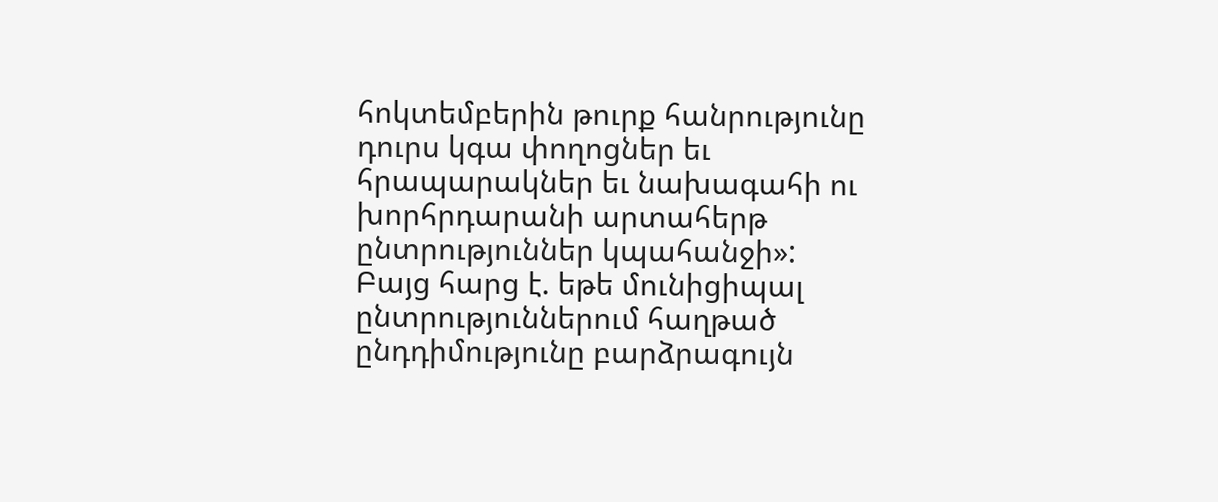հոկտեմբերին թուրք հանրությունը դուրս կգա փողոցներ եւ հրապարակներ եւ նախագահի ու խորհրդարանի արտահերթ ընտրություններ կպահանջի»: Բայց հարց է. եթե մունիցիպալ ընտրություններում հաղթած ընդդիմությունը բարձրագույն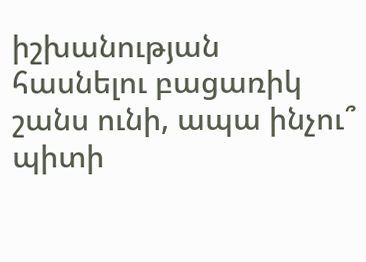իշխանության հասնելու բացառիկ շանս ունի, ապա ինչու՞ պիտի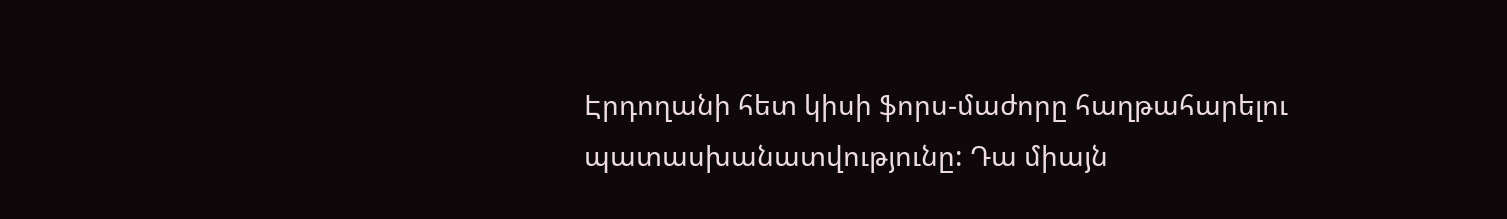Էրդողանի հետ կիսի ֆորս-մաժորը հաղթահարելու պատասխանատվությունը: Դա միայն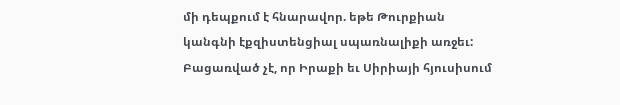մի դեպքում է հնարավոր. եթե Թուրքիան կանգնի էքզիստենցիալ սպառնալիքի առջեւ: Բացառված չէ, որ Իրաքի եւ Սիրիայի հյուսիսում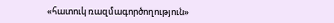«հատուկ ռազմագործողություն»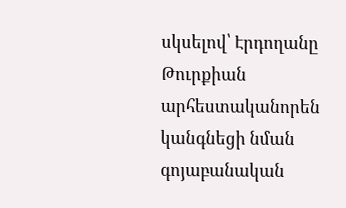սկսելով՝ Էրդողանը Թուրքիան արհեստականորեն կանգնեցի նման գոյաբանական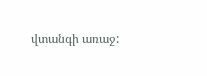վտանգի առաջ: